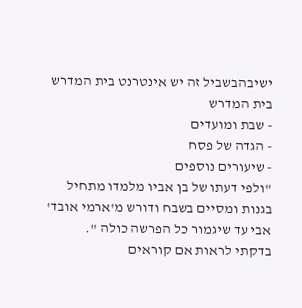ישיבהבשביל זה יש אינטרנט בית המדרש
בית המדרש
- שבת ומועדים
- הגדה של פסח
- שיעורים נוספים
"ולפי דעתו של בן אביו מלמדו מתחיל בגנות ומסיים בשבח ודורש מ'ארמי אובד' אבי עד שיגמור כל הפרשה כולה ".
בדקתי לראות אם קוראים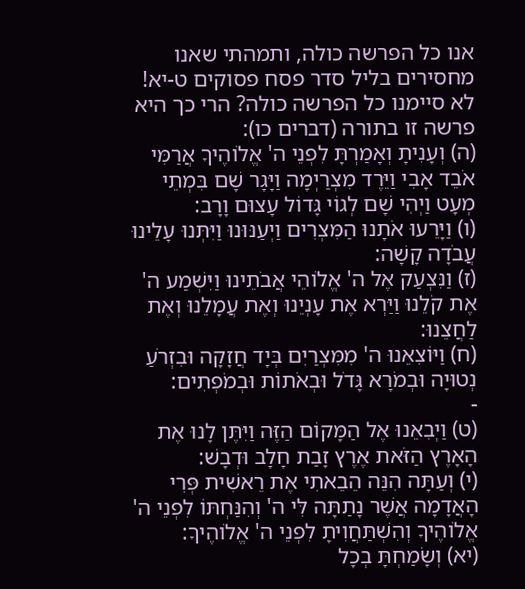אנו כל הפרשה כולה, ותמהתי שאנו מחסירים בליל סדר פסח פסוקים ט-יא! לא סיימנו כל הפרשה כולה? הרי כך היא פרשה זו בתורה (דברים כו):
(ה) וְעָנִיתָ וְאָמַרְתָּ לִפְנֵי ה' אֱלֹוהֶיךָ אֲרַמִּי אֹבֵד אָבִי וַיֵּרֶד מִצְרַיְמָה וַיָּגָר שָׁם בִּמְתֵי מְעָט וַיְהִי שָׁם לְגוֹי גָּדוֹל עָצוּם וָרָב:
(ו) וַיָּרֵעוּ אֹתָנוּ הַמִּצְרִים וַיְעַנּוּנוּ וַיִּתְּנוּ עָלֵינוּ עֲבֹדָה קָשָׁה:
(ז) וַנִּצְעַק אֶל ה' אֱלֹוהֵי אֲבֹתֵינוּ וַיִּשְׁמַע ה' אֶת קֹלֵנוּ וַיַּרְא אֶת עָנְיֵנוּ וְאֶת עֲמָלֵנוּ וְאֶת לַחֲצֵנוּ:
(ח) וַיּוֹצִאֵנוּ ה' מִמִּצְרַיִם בְּיָד חֲזָקָה וּבִזְרֹעַ נְטוּיָה וּבְמֹרָא גָּדֹל וּבְאֹתוֹת וּבְמֹפְתִים:
-
(ט) וַיְבִאֵנוּ אֶל הַמָּקוֹם הַזֶּה וַיִּתֶּן לָנוּ אֶת הָאָרֶץ הַזֹּאת אֶרֶץ זָבַת חָלָב וּדְבָשׁ:
(י) וְעַתָּה הִנֵּה הֵבֵאתִי אֶת רֵאשִׁית פְּרִי הָאֲדָמָה אֲשֶׁר נָתַתָּה לִּי ה' וְהִנַּחְתּוֹ לִפְנֵי ה' אֱלֹוהֶיךָ וְהִשְׁתַּחֲוִיתָ לִפְנֵי ה' אֱלֹוהֶיךָ:
(יא) וְשָׂמַחְתָּ בְכָל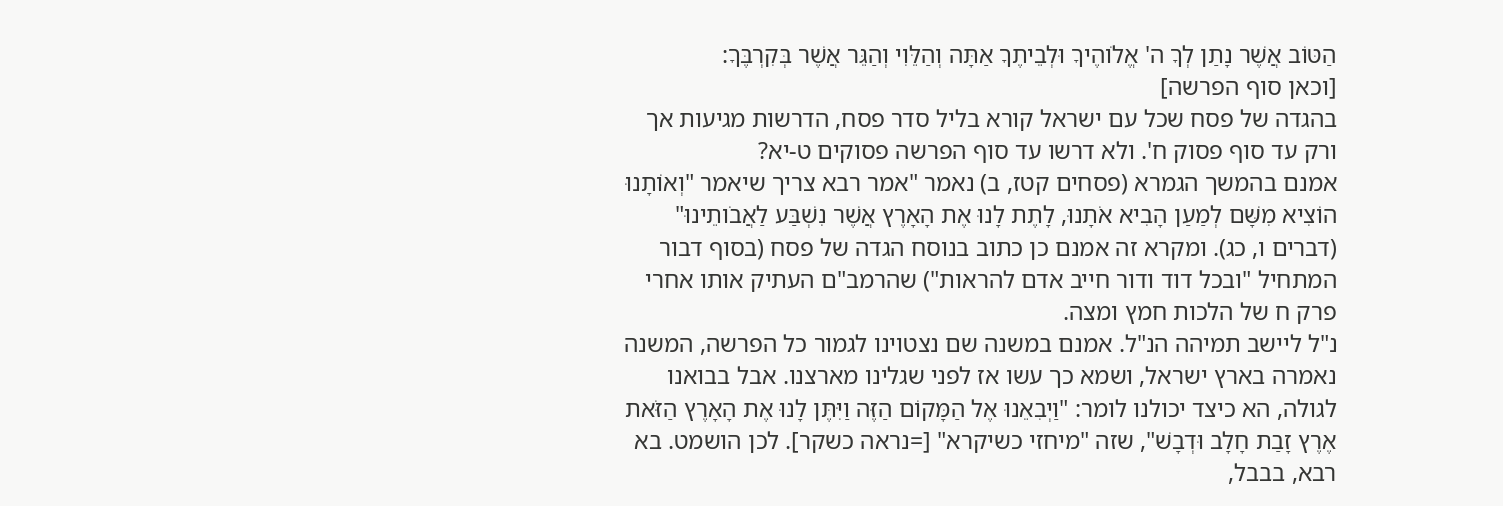הַטּוֹב אֲשֶׁר נָתַן לְךָ ה' אֱלֹוהֶיךָ וּלְבֵיתֶךָ אַתָּה וְהַלֵּוִי וְהַגֵּר אֲשֶׁר בְּקִרְבֶּךָ:
[וכאן סוף הפרשה]
בהגדה של פסח שכל עם ישראל קורא בליל סדר פסח, הדרשות מגיעות אך ורק עד סוף פסוק ח'. ולא דרשו עד סוף הפרשה פסוקים ט-יא?
אמנם בהמשך הגמרא (פסחים קטז, ב) נאמר "אמר רבא צריך שיאמר "וְאוֹתָנוּ הוֹצִיא מִשָּׁם לְמַעַן הָבִיא אֹתָנוּ, לָתֶת לָנוּ אֶת הָאָרֶץ אֲשֶׁר נִשְׁבַּע לַאֲבֹותֵינוּ" (דברים ו, כג). ומקרא זה אמנם כן כתוב בנוסח הגדה של פסח (בסוף דבור המתחיל "ובכל דוד ודור חייב אדם להראות") שהרמב"ם העתיק אותו אחרי פרק ח של הלכות חמץ ומצה.
נ"ל ליישב תמיהה הנ"ל. אמנם במשנה שם נצטוינו לגמור כל הפרשה, המשנה נאמרה בארץ ישראל, ושמא כך עשו אז לפני שגלינו מארצנו. אבל בבואנו לגולה, הא כיצד יכולנו לומר: "וַיְבִאֵנוּ אֶל הַמָּקוֹם הַזֶּה וַיִּתֶּן לָנוּ אֶת הָאָרֶץ הַזֹּאת אֶרֶץ זָבַת חָלָב וּדְבָשׁ", שזה "מיחזי כשיקרא" [=נראה כשקר]. לכן הושמט. בא רבא, בבבל,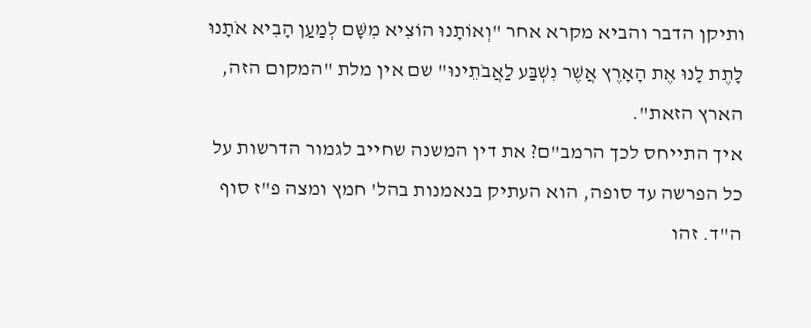ותיקן הדבר והביא מקרא אחר "וְאוֹתָנוּ הוֹצִיא מִשָּׁם לְמַעַן הָבִיא אֹתָנוּ לָתֶת לָנוּ אֶת הָאָרֶץ אֲשֶׁר נִשְׁבַּע לַאֲבֹתֵינוּ" שם אין מלת "המקום הזה, הארץ הזאת".
איך התייחס לכך הרמב"ם? את דין המשנה שחייב לגמור הדרשות על כל הפרשה עד סופה, הוא העתיק בנאמנות בהל' חמץ ומצה פ"ז סוף ה"ד. זהו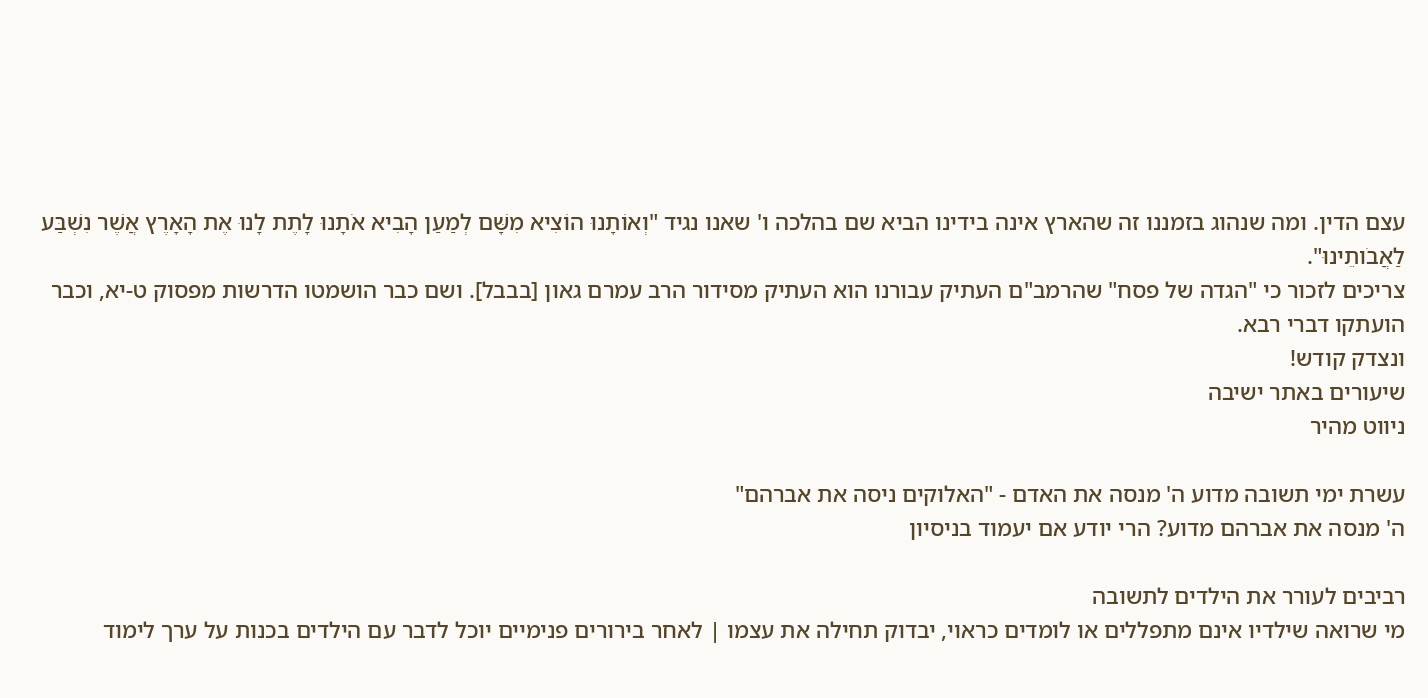עצם הדין. ומה שנהוג בזמננו זה שהארץ אינה בידינו הביא שם בהלכה ו' שאנו נגיד "וְאוֹתָנוּ הוֹצִיא מִשָּׁם לְמַעַן הָבִיא אֹתָנוּ לָתֶת לָנוּ אֶת הָאָרֶץ אֲשֶׁר נִשְׁבַּע לַאֲבֹותֵינוּ".
צריכים לזכור כי "הגדה של פסח" שהרמב"ם העתיק עבורנו הוא העתיק מסידור הרב עמרם גאון [בבבל]. ושם כבר הושמטו הדרשות מפסוק ט-יא, וכבר הועתקו דברי רבא.
ונצדק קודש!
שיעורים באתר ישיבה
ניווט מהיר

עשרת ימי תשובה מדוע ה' מנסה את האדם - "האלוקים ניסה את אברהם"
ה' מנסה את אברהם מדוע? הרי יודע אם יעמוד בניסיון

רביבים לעורר את הילדים לתשובה
מי שרואה שילדיו אינם מתפללים או לומדים כראוי, יבדוק תחילה את עצמו | לאחר בירורים פנימיים יוכל לדבר עם הילדים בכנות על ערך לימוד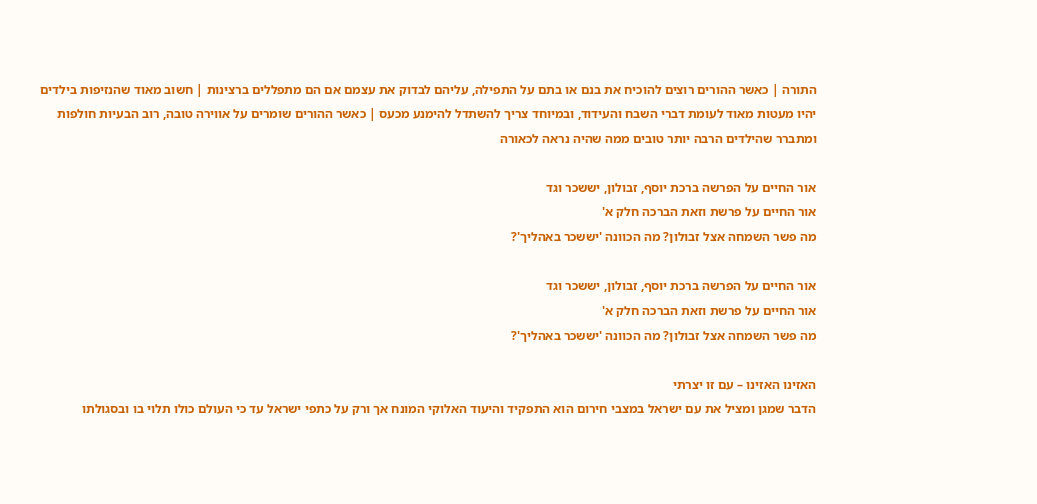התורה | כאשר ההורים רוצים להוכיח את בנם או בתם על התפילה, עליהם לבדוק את עצמם אם הם מתפללים ברצינות | חשוב מאוד שהנזיפות בילדים יהיו מעטות מאוד לעומת דברי השבח והעידוד, ובמיוחד צריך להשתדל להימנע מכעס | כאשר ההורים שומרים על אווירה טובה, רוב הבעיות חולפות ומתברר שהילדים הרבה יותר טובים ממה שהיה נראה לכאורה

אור החיים על הפרשה ברכת יוסף, זבולון, יששכר וגד
אור החיים על פרשת וזאת הברכה חלק א'
מה פשר השמחה אצל זבולון? מה הכוונה 'יששכר באהליך'?

אור החיים על הפרשה ברכת יוסף, זבולון, יששכר וגד
אור החיים על פרשת וזאת הברכה חלק א'
מה פשר השמחה אצל זבולון? מה הכוונה 'יששכר באהליך'?

האזינו האזינו – עם זו יצרתי
הדבר שמגן ומציל את עם ישראל במצבי חירום הוא התפקיד והיעוד האלוקי המונח אך ורק על כתפי ישראל עד כי העולם כולו תלוי בו ובסגולתו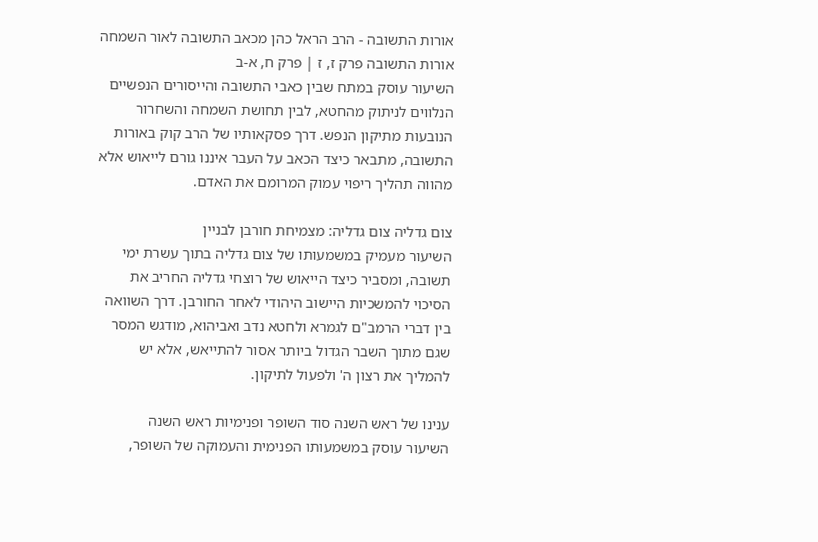אורות התשובה - הרב הראל כהן מכאב התשובה לאור השמחה
אורות התשובה פרק ז, ז | פרק ח, א-ב
השיעור עוסק במתח שבין כאבי התשובה והייסורים הנפשיים הנלווים לניתוק מהחטא, לבין תחושת השמחה והשחרור הנובעות מתיקון הנפש. דרך פסקאותיו של הרב קוק באורות התשובה, מתבאר כיצד הכאב על העבר איננו גורם לייאוש אלא מהווה תהליך ריפוי עמוק המרומם את האדם.

צום גדליה צום גדליה: מצמיחת חורבן לבניין
השיעור מעמיק במשמעותו של צום גדליה בתוך עשרת ימי תשובה, ומסביר כיצד הייאוש של רוצחי גדליה החריב את הסיכוי להמשכיות היישוב היהודי לאחר החורבן. דרך השוואה בין דברי הרמב"ם לגמרא ולחטא נדב ואביהוא, מודגש המסר שגם מתוך השבר הגדול ביותר אסור להתייאש, אלא יש להמליך את רצון ה' ולפעול לתיקון.

ענינו של ראש השנה סוד השופר ופנימיות ראש השנה
השיעור עוסק במשמעותו הפנימית והעמוקה של השופר,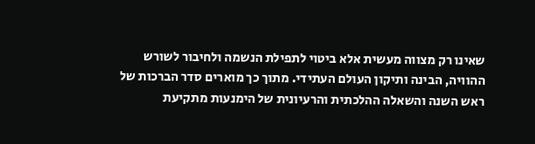שאינו רק מצווה מעשית אלא ביטוי לתפילת הנשמה ולחיבור לשורש ההוויה, הבינה ותיקון העולם העתידי. מתוך כך מוארים סדר הברכות של ראש השנה והשאלה ההלכתית והרעיונית של הימנעות מתקיעת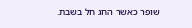שופר כאשר החג חל בשבת.